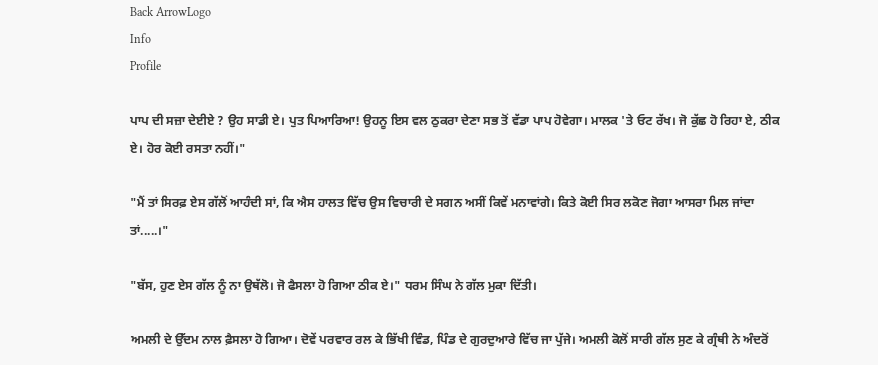Back ArrowLogo
Info
Profile

ਪਾਪ ਦੀ ਸਜ਼ਾ ਦੇਈਏ ? ਉਹ ਸਾਡੀ ਏ। ਪੁਤ ਪਿਆਰਿਆ! ਉਹਨੂ ਇਸ ਵਲ ਠੁਕਰਾ ਦੇਣਾ ਸਭ ਤੋਂ ਵੱਡਾ ਪਾਪ ਹੋਵੇਗਾ। ਮਾਲਕ 'ਤੇ ਓਟ ਰੱਖ। ਜੋ ਕੁੱਛ ਹੋ ਰਿਹਾ ਏ, ਠੀਕ ਏ। ਹੋਰ ਕੋਈ ਰਸਤਾ ਨਹੀਂ।"

"ਮੈਂ ਤਾਂ ਸਿਰਫ਼ ਏਸ ਗੱਲੋਂ ਆਹੰਦੀ ਸਾਂ, ਕਿ ਐਸ ਹਾਲਤ ਵਿੱਚ ਉਸ ਵਿਚਾਰੀ ਦੇ ਸਗਨ ਅਸੀਂ ਕਿਵੇਂ ਮਨਾਵਾਂਗੇ। ਕਿਤੇ ਕੋਈ ਸਿਰ ਲਕੋਣ ਜੋਗਾ ਆਸਰਾ ਮਿਲ ਜਾਂਦਾ ਤਾਂ.....।"

"ਬੱਸ, ਹੁਣ ਏਸ ਗੱਲ ਨੂੰ ਨਾ ਉਥੱਲੋ। ਜੋ ਫੈਸਲਾ ਹੋ ਗਿਆ ਠੀਕ ਏ।" ਧਰਮ ਸਿੰਘ ਨੇ ਗੱਲ ਮੁਕਾ ਦਿੱਤੀ।

ਅਮਲੀ ਦੇ ਉੱਦਮ ਨਾਲ ਫ਼ੈਸਲਾ ਹੋ ਗਿਆ। ਦੋਵੇਂ ਪਰਵਾਰ ਰਲ ਕੇ ਭਿੱਖੀ ਵਿੰਡ, ਪਿੰਡ ਦੇ ਗੁਰਦੁਆਰੇ ਵਿੱਚ ਜਾ ਪੁੱਜੇ। ਅਮਲੀ ਕੋਲੋਂ ਸਾਰੀ ਗੱਲ ਸੁਣ ਕੇ ਗ੍ਰੰਥੀ ਨੇ ਅੰਦਰੋਂ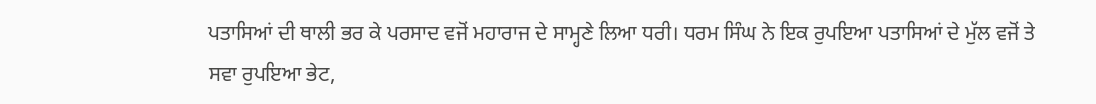ਪਤਾਸਿਆਂ ਦੀ ਥਾਲੀ ਭਰ ਕੇ ਪਰਸਾਦ ਵਜੋਂ ਮਹਾਰਾਜ ਦੇ ਸਾਮ੍ਹਣੇ ਲਿਆ ਧਰੀ। ਧਰਮ ਸਿੰਘ ਨੇ ਇਕ ਰੁਪਇਆ ਪਤਾਸਿਆਂ ਦੇ ਮੁੱਲ ਵਜੋਂ ਤੇ ਸਵਾ ਰੁਪਇਆ ਭੇਟ,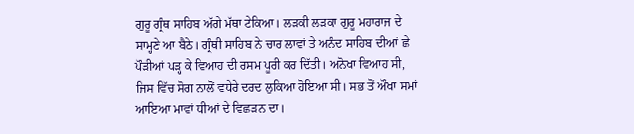ਗੁਰੂ ਗ੍ਰੰਥ ਸਾਹਿਬ ਅੱਗੇ ਮੱਥਾ ਟੇਕਿਆ। ਲੜਕੀ ਲੜਕਾ ਗੁਰੂ ਮਹਾਰਾਜ ਦੇ ਸਾਮ੍ਹਣੇ ਆ ਬੈਠੇ। ਗ੍ਰੰਥੀ ਸਾਹਿਬ ਨੇ ਚਾਰ ਲਾਵਾਂ ਤੇ ਅਨੰਦ ਸਾਹਿਬ ਦੀਆਂ ਛੇ ਪੌੜੀਆਂ ਪੜ੍ਹ ਕੇ ਵਿਆਹ ਦੀ ਰਸਮ ਪੂਰੀ ਕਰ ਦਿੱਤੀ। ਅਨੋਖਾ ਵਿਆਹ ਸੀ, ਜਿਸ ਵਿੱਚ ਸੋਗ ਨਾਲੋਂ ਵਧੇਰੇ ਦਰਦ ਲੁਕਿਆ ਹੋਇਆ ਸੀ। ਸਭ ਤੋਂ ਔਖਾ ਸਮਾਂ ਆਇਆ ਮਾਵਾਂ ਧੀਆਂ ਦੇ ਵਿਛੜਨ ਦਾ।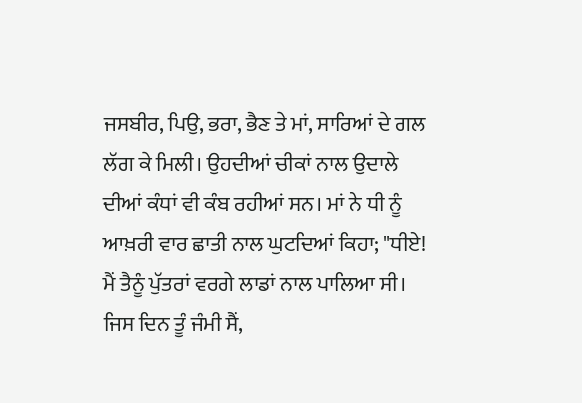ਜਸਬੀਰ, ਪਿਉ, ਭਰਾ, ਭੈਣ ਤੇ ਮਾਂ, ਸਾਰਿਆਂ ਦੇ ਗਲ ਲੱਗ ਕੇ ਮਿਲੀ। ਉਹਦੀਆਂ ਚੀਕਾਂ ਨਾਲ ਉਦਾਲੇ ਦੀਆਂ ਕੰਧਾਂ ਵੀ ਕੰਬ ਰਹੀਆਂ ਸਨ। ਮਾਂ ਨੇ ਧੀ ਨੂੰ ਆਖ਼ਰੀ ਵਾਰ ਛਾਤੀ ਨਾਲ ਘੁਟਦਿਆਂ ਕਿਹਾ; "ਧੀਏ! ਮੈਂ ਤੈਨੂੰ ਪੁੱਤਰਾਂ ਵਰਗੇ ਲਾਡਾਂ ਨਾਲ ਪਾਲਿਆ ਸੀ। ਜਿਸ ਦਿਨ ਤੂੰ ਜੰਮੀ ਸੈਂ,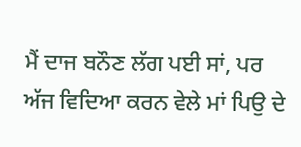ਮੈਂ ਦਾਜ ਬਨੌਣ ਲੱਗ ਪਈ ਸਾਂ, ਪਰ ਅੱਜ ਵਿਦਿਆ ਕਰਨ ਵੇਲੇ ਮਾਂ ਪਿਉ ਦੇ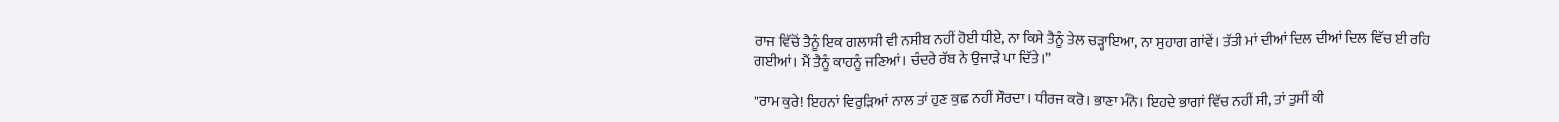ਰਾਜ ਵਿੱਚੋਂ ਤੈਨੂੰ ਇਕ ਗਲਾਸੀ ਵੀ ਨਸੀਬ ਨਹੀਂ ਹੋਈ ਧੀਏ, ਨਾ ਕਿਸੇ ਤੈਨੂੰ ਤੇਲ ਚੜ੍ਹਾਇਆ, ਨਾ ਸੁਹਾਗ ਗਾਂਵੇਂ। ਤੱਤੀ ਮਾਂ ਦੀਆਂ ਦਿਲ ਦੀਆਂ ਦਿਲ ਵਿੱਚ ਈ ਰਹਿ ਗਈਆਂ। ਮੈਂ ਤੈਨੂੰ ਕਾਹਨੂੰ ਜਣਿਆਂ। ਚੰਦਰੇ ਰੱਬ ਨੇ ਉਜਾੜੇ ਪਾ ਦਿੱਤੇ।”

"ਰਾਮ ਕੁਰੇ! ਇਹਨਾਂ ਵਿਰੁੜਿਆਂ ਨਾਲ ਤਾਂ ਹੁਣ ਕੁਛ ਨਹੀਂ ਸੌਰਦਾ। ਧੀਰਜ ਕਰੋ। ਭਾਣਾ ਮੰਨੋ। ਇਹਦੇ ਭਾਗਾਂ ਵਿੱਚ ਨਹੀਂ ਸੀ, ਤਾਂ ਤੁਸੀਂ ਕੀ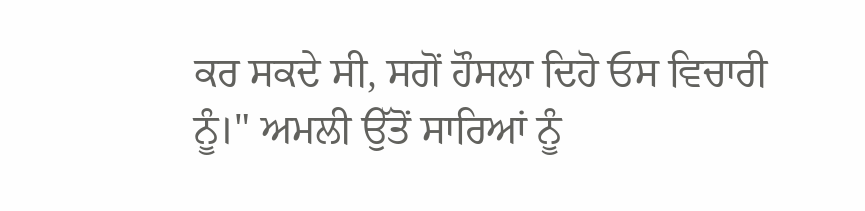ਕਰ ਸਕਦੇ ਸੀ, ਸਗੋਂ ਹੌਸਲਾ ਦਿਹੋ ਓਸ ਵਿਚਾਰੀ ਨੂੰ।" ਅਮਲੀ ਉੱਤੋਂ ਸਾਰਿਆਂ ਨੂੰ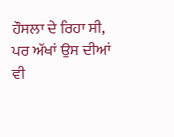ਹੌਸਲਾ ਦੇ ਰਿਹਾ ਸੀ, ਪਰ ਅੱਖਾਂ ਉਸ ਦੀਆਂ ਵੀ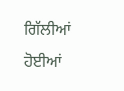ਗਿੱਲੀਆਂ ਹੋਈਆਂ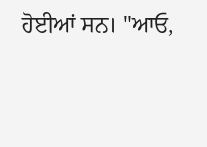ਹੋਈਆਂ ਸਨ। "ਆਓ,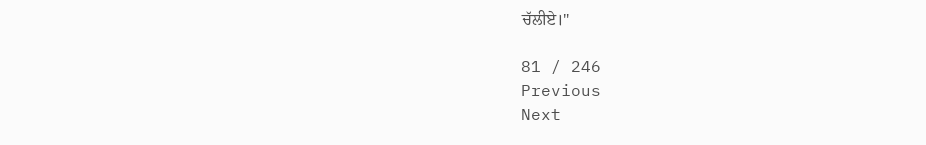ਚੱਲੀਏ।"

81 / 246
Previous
Next